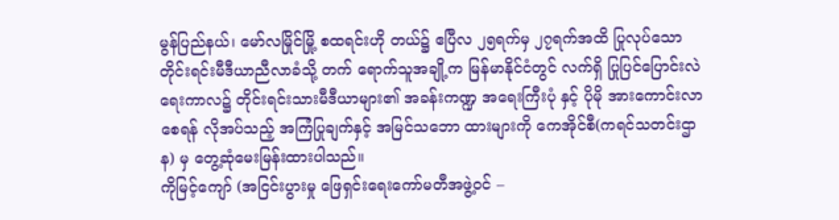မွန်ပြည်နယ်၊ မော်လမြိုင်မြို့ စထရင်းဟို တယ်၌ ဧပြီလ ၂၅ရက်မှ ၂၇ရက်အထိ ပြုလုပ်သော တိုင်းရင်းမီဒီယာညီလာခံသို့ တက် ရောက်သူအချို့က မြန်မာနိုင်ငံတွင် လက်ရှိ ပြုပြင်ပြောင်းလဲရေးကာလ၌ တိုင်းရင်းသားမီဒီယာများ၏ အခန်းကဏ္ဍ အရေးကြီးပုံ နှင့် ပိုမို အားကောင်းလာစေရန် လိုအပ်သည့် အကြံပြုချက်နှင့် အမြင်သဘော ထားများကို ကေအိုင်စီ(ကရင်သတင်းဌာန) မှ တွေ့ဆုံမေးမြန်းထားပါသည်။
ကိုမြင့်ကျော် (အငြင်းပွားမှု ဖြေရှင်းရေးကော်မတီအဖွဲ့ဝင် –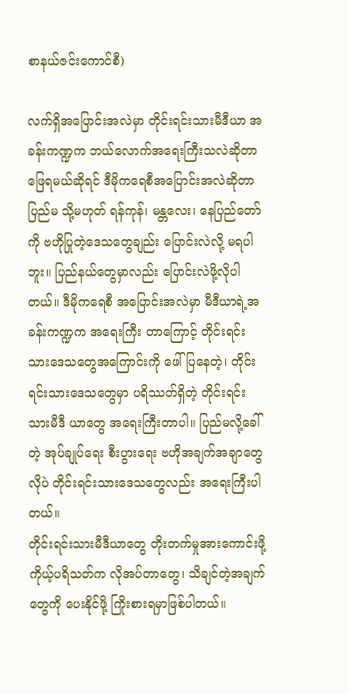စာနယ်ဇင်းကောင်စီ)

လက်ရှိအပြောင်းအလဲမှာ တိုင်းရင်းသားမီဒီယာ အခန်းကဏ္ဍက ဘယ်လောက်အရေးကြီးသလဲဆိုတာ ဖြေရမယ်ဆိုရင် ဒီမိုကရေစီအပြောင်းအလဲဆိုတာ ပြည်မ သို့မဟုတ် ရန်ကုန်၊ မန္တလေး၊ နေပြည်တော်ကို ဗဟိုပြုတဲ့ဒေသတွေချည်း ပြောင်းလဲလို့ မရပါဘူး။ ပြည်နယ်တွေမှာလည်း ပြောင်းလဲဖို့လိုပါတယ်။ ဒီမိုကရေစီ အပြောင်းအလဲမှာ မီဒီယာရဲ့အခန်းကဏ္ဍက အရေးကြီး တာကြောင့် တိုင်းရင်းသားဒေသတွေအကြောင်းကို ဖေါ်ပြနေတဲ့၊ တိုင်းရင်းသားဒေသတွေမှာ ပရိဿတ်ရှိတဲ့ တိုင်းရင်းသားမီဒီ ယာတွေ အရေးကြီးတာပါ။ ပြည်မလို့ခေါ်တဲ့ အုပ်ချုပ်ရေး စီးပွားရေး ဗဟိုအချက်အချာတွေလိုပဲ တိုင်းရင်းသားဒေသတွေလည်း အရေးကြီးပါတယ်။
တိုင်းရင်းသားမီဒီယာတွေ တိုးတက်မှုအားကောင်းဖို့ ကိုယ့်ပရိသတ်က လိုအပ်တာတွေ၊ သိချင်တဲ့အချက်တွေကို ပေးနိုင်ဖို့ ကြိုးစားရမှာဖြစ်ပါတယ်။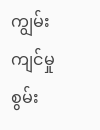ကျွမ်းကျင်မှု စွမ်း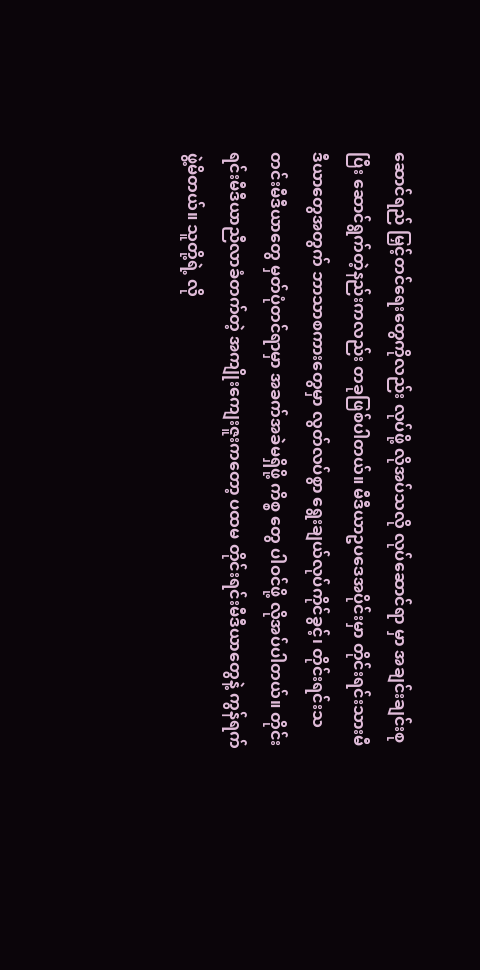ဆောင်ရည် မြှင့်တင်ရေးတွေကိုလည်း လုပ်ဖို့ လိုအပ်သလို လုပ်ဆောင်ရာ မှာ အချင်းချင်းစုပြီး ဆောင်ရွက်တဲ့နည်းကလည်း တခုဖြစ်ပါတယ်။ မီဒီယာဥပဒေအပိုင်းမှာ တိုင်းရင်းသားမီဒီယာတွေအတွက် ဘာသာစကားတွေမှာ လွတ်လပ်စွာ ရွေးချယ်လုပ်ကိုင်ခွင့်၊ တိုင်းရင်းသတင်းမီဒီယာတွေ မှတ်ပုံတင်ရာမှာ အခက်အခဲမရှိဖို့ ကိစ္စ တွေ ပါဝင်ဖို့ လိုအပ်ပါတယ်။ တိုင်းရင်းမီဒီယာညီလာခံတက်တဲ့ အကျိုးကျေးဇူးကတော့ ပထမ တိုင်းရင်းမီဒီယာတွေနဲ့ ကွန်ရက် ဖွဲ့မိတယ်။ သူတို့ရဲ့ လို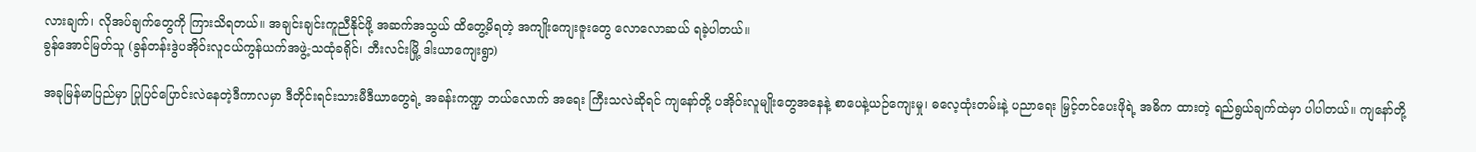လားချက်၊ လိုအပ်ချက်တွေကို ကြားသိရတယ်။ အချင်းချင်းကူညီနိုင်ဖို့ အဆက်အသွယ် ထိတွေ့မိရတဲ့ အကျိုးကျေးဇူးတွေ လောလောဆယ် ရခဲ့ပါတယ်။
ခွန်အောင်မြတ်သူ (ခွန်တန်းဒွဲပအိုဝ်းလူငယ်ကွန်ယက်အဖွဲ့-သထုံခရိုင်၊ ဘီးလင်းမြို့ ဒါးယာကျေးရွာ)

အခုမြန်မာပြည်မှာ ပြုပြင်ပြောင်းလဲနေတဲ့ဒီကာလမှာ ဒီတိုင်းရင်းသားမီဒီယာတွေရဲ့ အခန်းကဏ္ဍ ဘယ်လောက် အရေး ကြီးသလဲဆိုရင် ကျနော်တို့ ပအိုဝ်းလူမျိုးတွေအနေနဲ့ စာပေနဲ့ယဉ်ကျေးမှု၊ ဓလေ့ထုံးတမ်းနဲ့ ပညာရေး မြှင့်တင်ပေးဖိုရဲ့ အဓိက ထားတဲ့ ရည်ရွယ်ချက်ထဲမှာ ပါပါတယ်။ ကျနော်တို့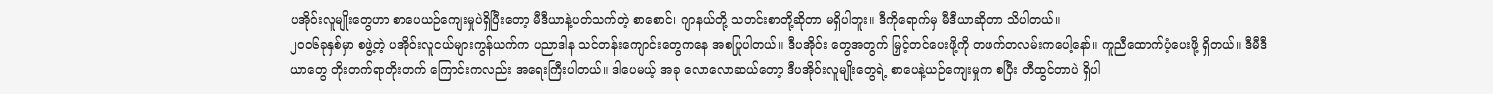ပအိုဝ်းလူမျိုးတွေဟာ စာပေယဉ်ကျေးမှုပဲရှိပြီးတော့ မီဒီယာနဲ့ပတ်သက်တဲ့ စာစောင်၊ ဂျာနယ်တို့ သတင်းစာတို့ဆိုတာ မရှိပါဘူး။ ဒီကိုရောက်မှ မီဒီယာဆိုတာ သိပါတယ်။
၂၀၀၆ခုနှစ်မှာ စဖွဲ့တဲ့ ပအိုဝ်းလူငယ်များကွန်ယက်က ပညာဒါန သင်တန်းကျောင်းတွေကနေ အစပြုပါတယ်။ ဒီပအိုဝ်း တွေအတွက် မြှင့်တင်ပေးဖို့ကို တဖက်တလမ်းကပေါ့နော်။ ကူညီထောက်ပံ့ပေးဖို့ ရှိတယ်။ ဒီမီဒီယာတွေ တိုးတက်ရာတိုးတက် ကြောင်းကလည်း အရေးကြီးပါတယ်။ ဒါပေမယ့် အခု လောလောဆယ်တော့ ဒီပအိုဝ်းလူမျိုးတွေရဲ့ စာပေနဲ့ယဉ်ကျေးမှုက စပြီး တီထွင်တာပဲ ရှိပါ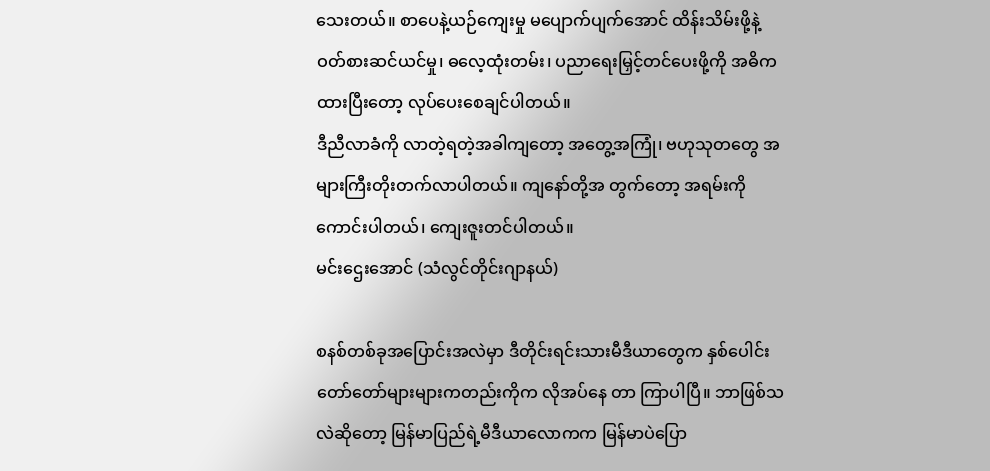သေးတယ်။ စာပေနဲ့ယဉ်ကျေးမှု မပျောက်ပျက်အောင် ထိန်းသိမ်းဖို့နဲ့ ဝတ်စားဆင်ယင်မှု၊ ဓလေ့ထုံးတမ်း၊ ပညာရေးမြှင့်တင်ပေးဖို့ကို အဓိကထားပြီးတော့ လုပ်ပေးစေချင်ပါတယ်။
ဒီညီလာခံကို လာတဲ့ရတဲ့အခါကျတော့ အတွေ့အကြုံ၊ ဗဟုသုတတွေ အများကြီးတိုးတက်လာပါတယ်။ ကျနော်တို့အ တွက်တော့ အရမ်းကိုကောင်းပါတယ်၊ ကျေးဇူးတင်ပါတယ်။
မင်းဌေးအောင် (သံလွင်တိုင်းဂျာနယ်)

စနစ်တစ်ခုအပြောင်းအလဲမှာ ဒီတိုင်းရင်းသားမီဒီယာတွေက နှစ်ပေါင်း တော်တော်များများကတည်းကိုက လိုအပ်နေ တာ ကြာပါပြီ။ ဘာဖြစ်သလဲဆိုတော့ မြန်မာပြည်ရဲ့မီဒီယာလောကက မြန်မာပဲပြော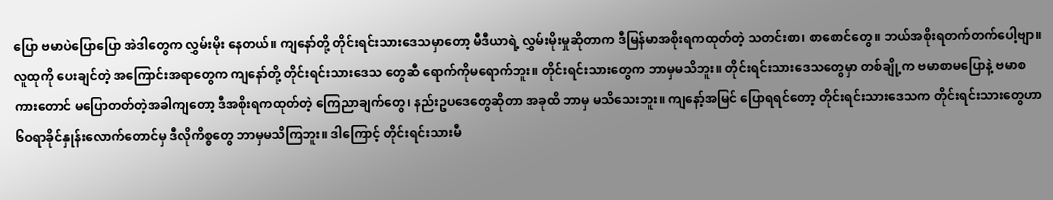ပြော ဗမာပဲပြောပြော အဲဒါတွေက လွှမ်းမိုး နေတယ်။ ကျနော်တို့ တိုင်းရင်းသားဒေသမှာတော့ မီဒီယာရဲ့ လွှမ်းမိုးမှုဆိုတာက ဒီမြန်မာအစိုးရကထုတ်တဲ့ သတင်းစာ၊ စာစောင်တွေ။ ဘယ်အစိုးရတက်တက်ပေါ့ဗျာ။ လူထုကို ပေးချင်တဲ့ အကြောင်းအရာတွေက ကျနော်တို့ တိုင်းရင်းသားဒေသ တွေဆီ ရောက်ကိုမရောက်ဘူး။ တိုင်းရင်းသားတွေက ဘာမှမသိဘူး။ တိုင်းရင်းသားဒေသတွေမှာ တစ်ချို့က ဗမာစာမပြောနဲ့ ဗမာစကားတောင် မပြောတတ်တဲ့အခါကျတော့ ဒီအစိုးရကထုတ်တဲ့ ကြေညာချက်တွေ၊ နည်းဥပဒေတွေဆိုတာ အခုထိ ဘာမှ မသိသေးဘူး။ ကျနော့်အမြင် ပြောရရင်တော့ တိုင်းရင်းသားဒေသက တိုင်းရင်းသားတွေဟာ ၆ဝရာခိုင်နှုန်းလောက်တောင်မှ ဒီလိုကိစ္စတွေ ဘာမှမသိကြဘူး။ ဒါကြောင့် တိုင်းရင်းသားမီ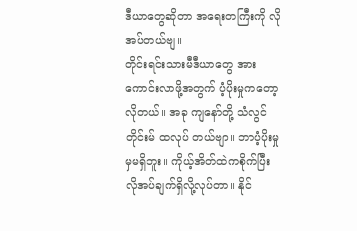ဒီယာတွေဆိုတာ အရေးတကြီးကို လိုအပ်တယ်ဗျ။
တိုင်းရင်းသားမီဒီယာတွေ အားကောင်းလာဖို့အတွက် ပံ့ပိုးမှုကတော့ လိုတယ်။ အခု ကျနော်တို့ သံလွင်တိုင်းမ် ထလုပ် တယ်ဗျာ။ ဘာပံ့ပိုးမှုမှမရှိဘူး။ ကိုယ့်အိတ်ထဲကစိုက်ပြီး လိုအပ်ချက်ရှိလို့လုပ်တာ။ နိုင်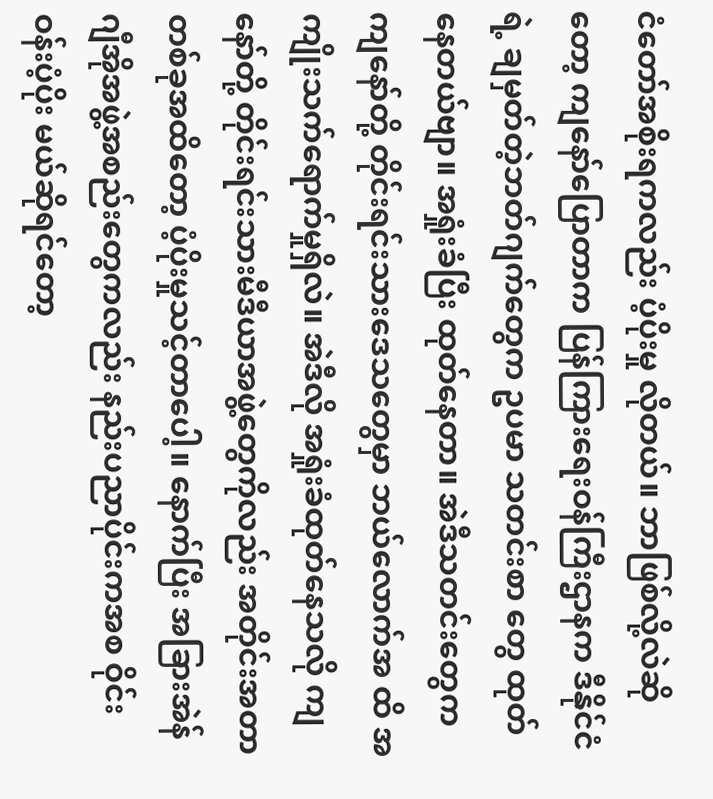ငံတော်အစိုးရကလည်း ပံ့ပိုးမှု လိုတယ်။ ဘာဖြစ်လို့လဲဆိုတော့ ကျနော်ပြောတာက ပြန်ကြားရေးဝန်ကြီးဌာနက ဒီနိုင်ငံရဲ့ ချမှတ်တဲ့ဘတ်ဂျက်တွေက ဥပမာ သတင်းစာ တွေ ထုတ်နေတယ်ဗျာ။ အရှုံးခံပြီး ထုတ်နေတာ။ အဲဒီသတင်းတွေက ကျနော်တို့ တိုင်းရင်းသားဒေသတွေမှာ ဘယ်လောက်အ ထိ အကျိုးသက်ရောက်မှုရှိလဲ။ အဲဒီလို အရှုံးခံထုတ်နေသလို ကျနော်တို့ တိုင်းရင်းသားမီဒီယာအဖွဲ့တွေကိုလည်း အတိုင်းအတာ တစ်ခုအထိတော့ ပံ့ပိုးမှုသင့်တာပေါ့။ နောက်ပြီး အခြားအဲန်ဂျီအိုအဖွဲ့အစည်းတွေကလည်း နည်းပညာပိုင်းကအစ ဝိုင်းဝန်းပံ့ပိုး မယ်ဆိုရင်တော့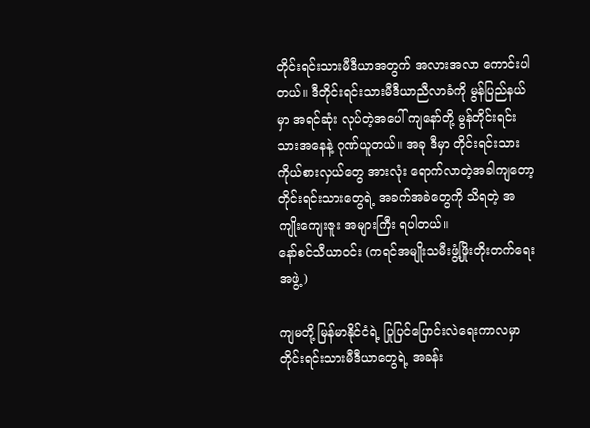တိုင်းရင်းသားမီဒီယာအတွက် အလားအလာ ကောင်းပါတယ်။ ဒီတိုင်းရင်းသားမီဒီယာညီလာခံကို မွန်ပြည်နယ် မှာ အရင်ဆုံး လုပ်တဲ့အပေါ် ကျနော်တို့ မွန်တိုင်းရင်းသားအနေနဲ့ ဂုဏ်ယူတယ်။ အခု ဒီမှာ တိုင်းရင်းသားကိုယ်စားလှယ်တွေ အားလုံး ရောက်လာတဲ့အခါကျတော့ တိုင်းရင်းသားတွေရဲ့ အခက်အခဲတွေကို သိရတဲ့ အကျိုးကျေးဇူး အများကြီး ရပါတယ်။
နော်စင်သီယာဝင်း (ကရင်အမျိုးသမီးဖွံ့ဖြိုးတိုးတက်ရေးအဖွဲ့)

ကျမတို့ မြန်မာနိုင်ငံရဲ့ ပြုပြင်ပြောင်းလဲရေးကာလမှာ တိုင်းရင်းသားမီဒီယာတွေရဲ့ အခန်း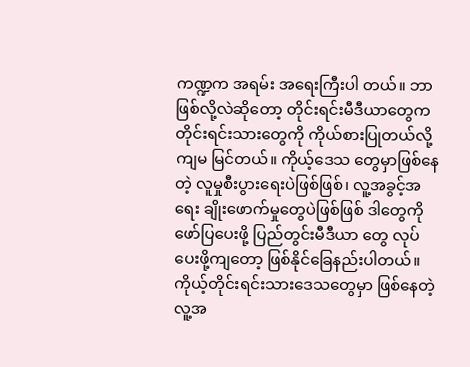ကဏ္ဍက အရမ်း အရေးကြီးပါ တယ်။ ဘာဖြစ်လို့လဲဆိုတော့ တိုင်းရင်းမီဒီယာတွေက တိုင်းရင်းသားတွေကို ကိုယ်စားပြုတယ်လို့ ကျမ မြင်တယ်။ ကိုယ့်ဒေသ တွေမှာဖြစ်နေတဲ့ လူမှုစီးပွားရေးပဲဖြစ်ဖြစ်၊ လူ့အခွင့်အရေး ချိုးဖောက်မှုတွေပဲဖြစ်ဖြစ် ဒါတွေကို ဖော်ပြပေးဖို့ ပြည်တွင်းမီဒီယာ တွေ လုပ်ပေးဖို့ကျတော့ ဖြစ်နိုင်ခြေနည်းပါတယ်။ ကိုယ့်တိုင်းရင်းသားဒေသတွေမှာ ဖြစ်နေတဲ့ လူ့အ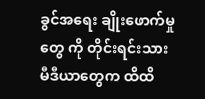ခွင်အရေး ချိုးဖောက်မှုတွေ ကို တိုင်းရင်းသားမီဒီယာတွေက ထိထိ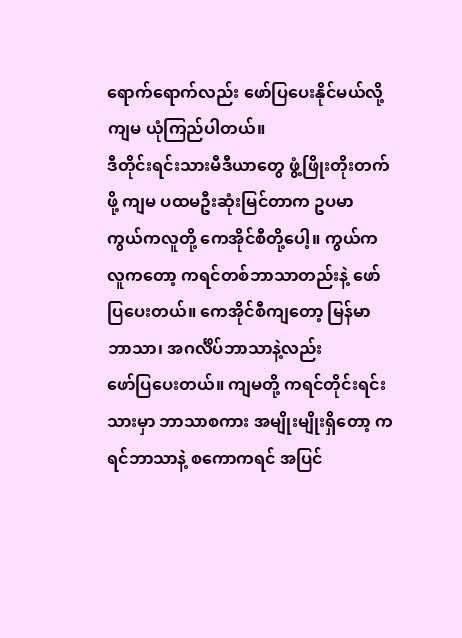ရောက်ရောက်လည်း ဖော်ပြပေးနိုင်မယ်လို့ ကျမ ယုံကြည်ပါတယ်။
ဒီတိုင်းရင်းသားမီဒီယာတွေ ဖွံ့ဖြိုးတိုးတက်ဖို့ ကျမ ပထမဦးဆုံးမြင်တာက ဥပမာ ကွယ်ကလူတို့ ကေအိုင်စီတို့ပေါ့။ ကွယ်ကလူကတော့ ကရင်တစ်ဘာသာတည်းနဲ့ ဖော်ပြပေးတယ်။ ကေအိုင်စီကျတော့ မြန်မာဘာသာ၊ အဂင်္လိပ်ဘာသာနဲ့လည်း
ဖော်ပြပေးတယ်။ ကျမတို့ ကရင်တိုင်းရင်းသားမှာ ဘာသာစကား အမျိုးမျိုးရှိတော့ ကရင်ဘာသာနဲ့ စကောကရင် အပြင်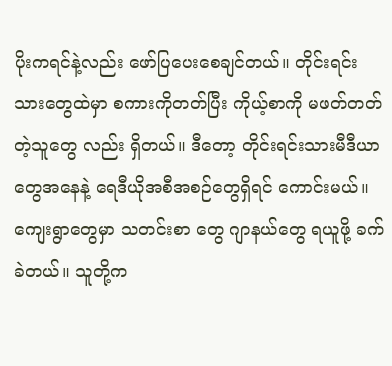ပိုးကရင်နဲ့လည်း ဖော်ပြပေးစေချင်တယ်။ တိုင်းရင်းသားတွေထဲမှာ စကားကိုတတ်ပြီး ကိုယ့်စာကို မဖတ်တတ်တဲ့သူတွေ လည်း ရှိတယ်။ ဒီတော့ တိုင်းရင်းသားမီဒီယာတွေအနေနဲ့ ရေဒီယိုအစီအစဉ်တွေရှိရင် ကောင်းမယ်။ ကျေးရွာတွေမှာ သတင်းစာ တွေ ဂျာနယ်တွေ ရယူဖို့ ခက်ခဲတယ်။ သူတို့က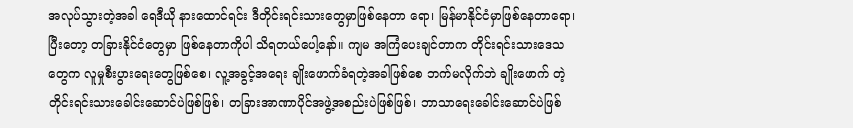အလုပ်သွားတဲ့အခါ ရေဒီယို နားထောင်ရင်း ဒီတိုင်းရင်းသားတွေမှာဖြစ်နေတာ ရော၊ မြန်မာနိုင်ငံမှာဖြစ်နေတာရော၊ ပြီးတော့ တခြားနိုင်ငံတွေမှာ ဖြစ်နေတာကိုပါ သိရတယ်ပေါ့နော်။ ကျမ အကြံပေးချင်တာက တိုင်းရင်းသားဒေသတွေက လူမှုစီးပွားရေးတွေဖြစ်စေ၊ လူ့အခွင့်အရေး ချိုးဖောက်ခံရတဲ့အခါဖြစ်စေ ဘက်မလိုက်ဘဲ ချိုးဖောက် တဲ့ တိုင်းရင်းသားခေါင်းဆောင်ပဲဖြစ်ဖြစ်၊ တခြားအာဏာပိုင်အဖွဲ့အစည်းပဲဖြစ်ဖြစ်၊ ဘာသာရေးခေါင်းဆောင်ပဲဖြစ်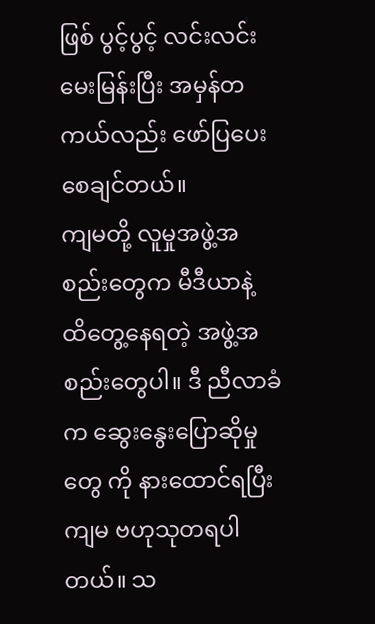ဖြစ် ပွင့်ပွင့် လင်းလင်း မေးမြန်းပြီး အမှန်တကယ်လည်း ဖော်ပြပေးစေချင်တယ်။
ကျမတို့ လူမှုအဖွဲ့အစည်းတွေက မီဒီယာနဲ့ ထိတွေ့နေရတဲ့ အဖွဲ့အစည်းတွေပါ။ ဒီ ညီလာခံက ဆွေးနွေးပြောဆိုမှုတွေ ကို နားထောင်ရပြီး ကျမ ဗဟုသုတရပါတယ်။ သ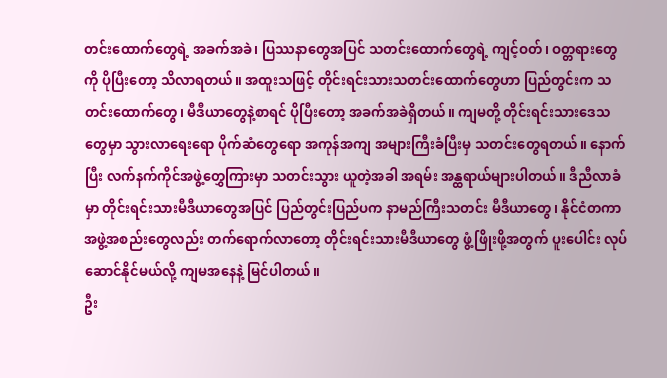တင်းထောက်တွေရဲ့ အခက်အခဲ၊ ပြဿနာတွေအပြင် သတင်းထောက်တွေရဲ့ ကျင့်ဝတ်၊ ဝတ္တရားတွေကို ပိုပြီးတော့ သိလာရတယ်။ အထူးသဖြင့် တိုင်းရင်းသားသတင်းထောက်တွေဟာ ပြည်တွင်းက သတင်းထောက်တွေ၊ မီဒီယာတွေနဲ့စာရင် ပိုပြီးတော့ အခက်အခဲရှိတယ်။ ကျမတို့ တိုင်းရင်းသားဒေသတွေမှာ သွားလာရေးရော ပိုက်ဆံတွေရော အကုန်အကျ အများကြီးခံပြီးမှ သတင်းတွေရတယ်။ နောက်ပြီး လက်နက်ကိုင်အဖွဲ့တွှေကြားမှာ သတင်းသွား ယူတဲ့အခါ အရမ်း အန္ထရာယ်များပါတယ်။ ဒီညီလာခံမှာ တိုင်းရင်းသားမီဒီယာတွေအပြင် ပြည်တွင်းပြည်ပက နာမည်ကြီးသတင်း မီဒီယာတွေ၊ နိုင်ငံတကာ အဖွဲ့အစည်းတွေလည်း တက်ရောက်လာတော့ တိုင်းရင်းသားမီဒီယာတွေ ဖွံ့ဖြိုးဖို့အတွက် ပူးပေါင်း လုပ်ဆောင်နိုင်မယ်လို့ ကျမအနေနဲ့ မြင်ပါတယ်။
ဦး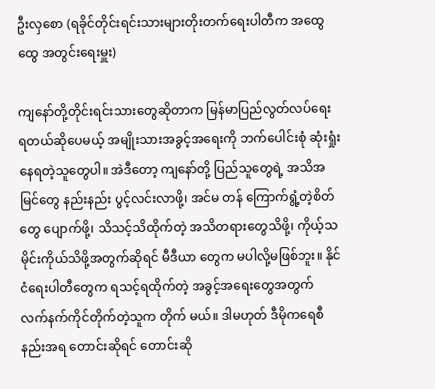ဦးလှစော (ရခိုင်တိုင်းရင်းသားများတိုးတက်ရေးပါတီက အထွေထွေ အတွင်းရေးမှူး)

ကျနော်တို့တိုင်းရင်းသားတွေဆိုတာက မြန်မာပြည်လွတ်လပ်ရေး ရတယ်ဆိုပေမယ့် အမျိုးသားအခွင့်အရေးကို ဘက်ပေါင်းစုံ ဆုံးရှုံးနေရတဲ့သူတွေပါ။ အဲဒီတော့ ကျနော်တို့ ပြည်သူတွေရဲ့ အသိအမြင်တွေ နည်းနည်း ပွင့်လင်းလာဖို့၊ အင်မ တန် ကြောက်ရွံ့တဲ့စိတ်တွေ ပျောက်ဖို့၊ သိသင့်သိထိုက်တဲ့ အသိတရားတွေသိဖို့၊ ကိုယ့်သမိုင်းကိုယ်သိဖို့အတွက်ဆိုရင် မီဒီယာ တွေက မပါလို့မဖြစ်ဘူး။ နိုင်ငံရေးပါတီတွေက ရသင့်ရထိုက်တဲ့ အခွင့်အရေးတွေအတွက် လက်နက်ကိုင်တိုက်တဲ့သူက တိုက် မယ်။ ဒါမဟုတ် ဒီမိုကရေစီနည်းအရ တောင်းဆိုရင် တောင်းဆို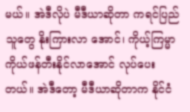မယ်။ အဲဒီလိုပဲ မီဒီယာဆိုတာ ကရင်ပြည်သူတွေ နိုးကြားလာ အောင်၊ ကိုယ့်ကြမ္မာ ကိုယ်ဖန်တီးနိုင်လာအောင် လုပ်ပေးတယ်။ အဲဒီတော့ မီဒီယာဆိုတာက နိုင်ငံ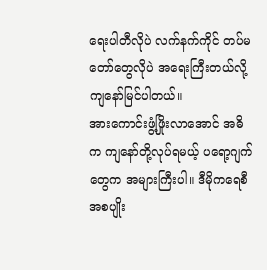ရေးပါတီလိုပဲ လက်နက်ကိုင် တပ်မတော်တွေလိုပဲ အရေးကြီးတယ်လို့ ကျနော်မြင်ပါတယ်။
အားကောင်းဖွံ့ဖြိုးလာအောင် အဓိက ကျနော်တို့လုပ်ရမယ့် ပရော့ဂျက်တွေက အများကြီးပါ။ ဒီမိုကရေစီ အစပျိုး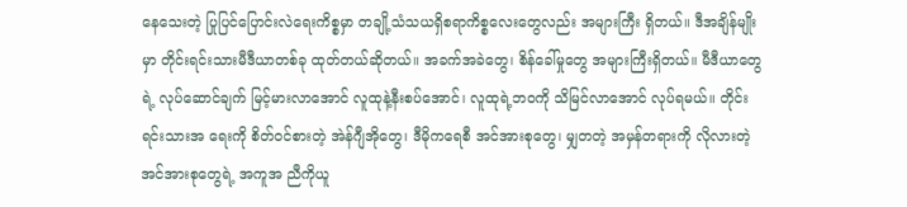နေသေးတဲ့ ပြုပြင်ပြောင်းလဲရေးကိစ္စမှာ တချို့သံသယရှိစရာကိစ္စလေးတွေလည်း အများကြီး ရှိတယ်။ ဒီအချိန်မျိုးမှာ တိုင်းရင်းသားမီဒီယာတစ်ခု ထုတ်တယ်ဆိုတယ်။ အခက်အခဲတွေ၊ စိန်ခေါ်မှုတွေ အများကြီးရှိတယ်။ မီဒီယာတွေ ရဲ့ လုပ်ဆောင်ချက် မြင့်မားလာအောင် လူထုနဲ့နီးစပ်အောင်၊ လူထုရဲ့ဘဝကို သိမြင်လာအောင် လုပ်ရမယ်။ တိုင်းရင်းသားအ ရေးကို စိတ်ဝင်စားတဲ့ အဲန်ဂျီအိုတွေ၊ ဒီမိုကရေစီ အင်အားစုတွေ၊ မျှတတဲ့ အမှန်တရားကို လိုလားတဲ့ အင်အားစုတွေရဲ့ အကူအ ညီကိုယူ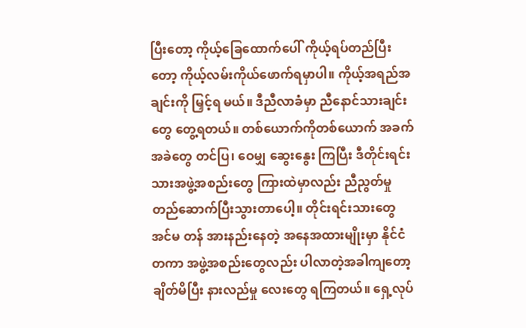ပြီးတော့ ကိုယ့်ခြေထောက်ပေါ် ကိုယ့်ရပ်တည်ပြီးတော့ ကိုယ့်လမ်းကိုယ်ဖောက်ရမှာပါ။ ကိုယ့်အရည်အချင်းကို မြှင့်ရ မယ်။ ဒီညီလာခံမှာ ညီနောင်သားချင်းတွေ တွေ့ရတယ်။ တစ်ယောက်ကိုတစ်ယောက် အခက်အခဲတွေ တင်ပြ၊ ဝေမျှ ဆွေးနွေး ကြပြီး ဒီတိုင်းရင်းသားအဖွဲ့အစည်းတွေ ကြားထဲမှာလည်း ညီညွတ်မှု တည်ဆောက်ပြီးသွားတာပေါ့။ တိုင်းရင်းသားတွေ အင်မ တန် အားနည်းနေတဲ့ အနေအထားမျိုးမှာ နိုင်ငံတကာ အဖွဲ့အစည်းတွေလည်း ပါလာတဲ့အခါကျတော့ ချိတ်မိပြီး နားလည်မှု လေးတွေ ရကြတယ်။ ရှေ့လုပ်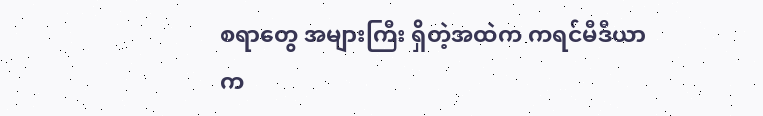စရာတွေ အများကြီး ရှိတဲ့အထဲက ကရင်မီဒီယာက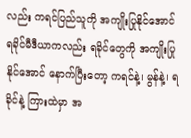လည်း ကရင်ပြည်သူကို အကျိုးပြုနိုင်အောင် ရခိုင်မီဒီယာကလည်း ရခိုင်တွေကို အကျိုးပြုနိုင်အောင် နောက်ပြီးတော့ ကရင်နဲ့၊ မွန်နဲ့၊ ရခိုင်နဲ့ ကြားထဲမှာ အ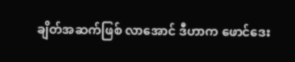ချိတ်အဆက်ဖြစ် လာအောင် ဒီဟာက ဖောင်ဒေး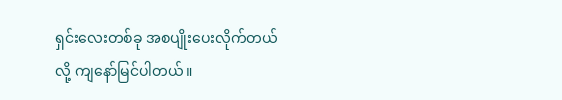ရှင်းလေးတစ်ခု အစပျိုးပေးလိုက်တယ်လို့ ကျနော်မြင်ပါတယ်။